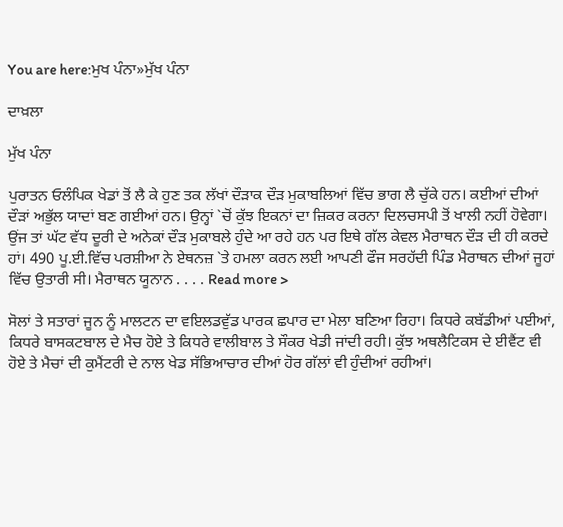You are here:ਮੁਖ ਪੰਨਾ»ਮੁੱਖ ਪੰਨਾ

ਦਾਖ਼ਲਾ

ਮੁੱਖ ਪੰਨਾ

ਪੁਰਾਤਨ ਓਲੰਪਿਕ ਖੇਡਾਂ ਤੋਂ ਲੈ ਕੇ ਹੁਣ ਤਕ ਲੱਖਾਂ ਦੌੜਾਕ ਦੌੜ ਮੁਕਾਬਲਿਆਂ ਵਿੱਚ ਭਾਗ ਲੈ ਚੁੱਕੇ ਹਨ। ਕਈਆਂ ਦੀਆਂ ਦੌੜਾਂ ਅਭੁੱਲ ਯਾਦਾਂ ਬਣ ਗਈਆਂ ਹਨ। ਉਨ੍ਹਾਂ `ਚੋਂ ਕੁੱਝ ਇਕਨਾਂ ਦਾ ਜ਼ਿਕਰ ਕਰਨਾ ਦਿਲਚਸਪੀ ਤੋਂ ਖਾਲੀ ਨਹੀਂ ਹੋਵੇਗਾ। ਉਂਜ ਤਾਂ ਘੱਟ ਵੱਧ ਦੂਰੀ ਦੇ ਅਨੇਕਾਂ ਦੌੜ ਮੁਕਾਬਲੇ ਹੁੰਦੇ ਆ ਰਹੇ ਹਨ ਪਰ ਇਥੇ ਗੱਲ ਕੇਵਲ ਮੈਰਾਥਨ ਦੌੜ ਦੀ ਹੀ ਕਰਦੇ ਹਾਂ। 490 ਪੂ.ਈ.ਵਿੱਚ ਪਰਸ਼ੀਆ ਨੇ ਏਥਨਜ਼ `ਤੇ ਹਮਲਾ ਕਰਨ ਲਈ ਆਪਣੀ ਫੌਜ ਸਰਹੱਦੀ ਪਿੰਡ ਮੈਰਾਥਨ ਦੀਆਂ ਜੂਹਾਂ ਵਿੱਚ ਉਤਾਰੀ ਸੀ। ਮੈਰਾਥਨ ਯੂਨਾਨ . . . . Read more >

ਸੋਲਾਂ ਤੇ ਸਤਾਰਾਂ ਜੂਨ ਨੂੰ ਮਾਲਟਨ ਦਾ ਵਇਲਡਵੁੱਡ ਪਾਰਕ ਛਪਾਰ ਦਾ ਮੇਲਾ ਬਣਿਆ ਰਿਹਾ। ਕਿਧਰੇ ਕਬੱਡੀਆਂ ਪਈਆਂ, ਕਿਧਰੇ ਬਾਸਕਟਬਾਲ ਦੇ ਮੈਚ ਹੋਏ ਤੇ ਕਿਧਰੇ ਵਾਲੀਬਾਲ ਤੇ ਸੌਕਰ ਖੇਡੀ ਜਾਂਦੀ ਰਹੀ। ਕੁੱਝ ਅਥਲੈਟਿਕਸ ਦੇ ਈਵੈਂਟ ਵੀ ਹੋਏ ਤੇ ਮੈਚਾਂ ਦੀ ਕੁਮੈਂਟਰੀ ਦੇ ਨਾਲ ਖੇਡ ਸੱਭਿਆਚਾਰ ਦੀਆਂ ਹੋਰ ਗੱਲਾਂ ਵੀ ਹੁੰਦੀਆਂ ਰਹੀਆਂ।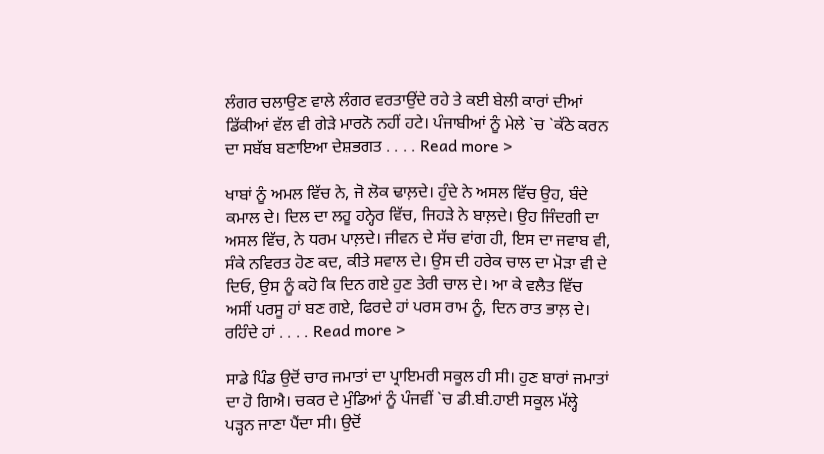ਲੰਗਰ ਚਲਾਉਣ ਵਾਲੇ ਲੰਗਰ ਵਰਤਾਉਂਦੇ ਰਹੇ ਤੇ ਕਈ ਬੇਲੀ ਕਾਰਾਂ ਦੀਆਂ ਡਿੱਕੀਆਂ ਵੱਲ ਵੀ ਗੇੜੇ ਮਾਰਨੋ ਨਹੀਂ ਹਟੇ। ਪੰਜਾਬੀਆਂ ਨੂੰ ਮੇਲੇ `ਚ `ਕੱਠੇ ਕਰਨ ਦਾ ਸਬੱਬ ਬਣਾਇਆ ਦੇਸ਼ਭਗਤ . . . . Read more >

ਖਾਬਾਂ ਨੂੰ ਅਮਲ ਵਿੱਚ ਨੇ, ਜੋ ਲੋਕ ਢਾਲ਼ਦੇ। ਹੁੰਦੇ ਨੇ ਅਸਲ ਵਿੱਚ ਉਹ, ਬੰਦੇ ਕਮਾਲ ਦੇ। ਦਿਲ ਦਾ ਲਹੂ ਹਨ੍ਹੇਰ ਵਿੱਚ, ਜਿਹੜੇ ਨੇ ਬਾਲ਼ਦੇ। ਉਹ ਜਿੰਦਗੀ ਦਾ ਅਸਲ ਵਿੱਚ, ਨੇ ਧਰਮ ਪਾਲ਼ਦੇ। ਜੀਵਨ ਦੇ ਸੱਚ ਵਾਂਗ ਹੀ, ਇਸ ਦਾ ਜਵਾਬ ਵੀ, ਸੰਕੇ ਨਵਿਰਤ ਹੋਣ ਕਦ, ਕੀਤੇ ਸਵਾਲ ਦੇ। ਉਸ ਦੀ ਹਰੇਕ ਚਾਲ ਦਾ ਮੋੜਾ ਵੀ ਦੇ ਦਿਓ, ਉਸ ਨੂੰ ਕਹੋ ਕਿ ਦਿਨ ਗਏ ਹੁਣ ਤੇਰੀ ਚਾਲ ਦੇ। ਆ ਕੇ ਵਲੈਤ ਵਿੱਚ ਅਸੀਂ ਪਰਸੂ ਹਾਂ ਬਣ ਗਏ, ਫਿਰਦੇ ਹਾਂ ਪਰਸ ਰਾਮ ਨੂੰ, ਦਿਨ ਰਾਤ ਭਾਲ਼ ਦੇ। ਰਹਿੰਦੇ ਹਾਂ . . . . Read more >

ਸਾਡੇ ਪਿੰਡ ਉਦੋਂ ਚਾਰ ਜਮਾਤਾਂ ਦਾ ਪ੍ਰਾਇਮਰੀ ਸਕੂਲ ਹੀ ਸੀ। ਹੁਣ ਬਾਰਾਂ ਜਮਾਤਾਂ ਦਾ ਹੋ ਗਿਐ। ਚਕਰ ਦੇ ਮੁੰਡਿਆਂ ਨੂੰ ਪੰਜਵੀਂ `ਚ ਡੀ.ਬੀ.ਹਾਈ ਸਕੂਲ ਮੱਲ੍ਹੇ ਪੜ੍ਹਨ ਜਾਣਾ ਪੈਂਦਾ ਸੀ। ਉਦੋਂ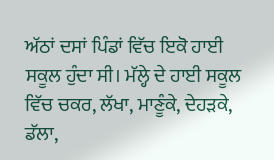ਅੱਠਾਂ ਦਸਾਂ ਪਿੰਡਾਂ ਵਿੱਚ ਇਕੋ ਹਾਈ ਸਕੂਲ ਹੁੰਦਾ ਸੀ। ਮੱਲ੍ਹੇ ਦੇ ਹਾਈ ਸਕੂਲ ਵਿੱਚ ਚਕਰ, ਲੱਖਾ, ਮਾਣੂੰਕੇ, ਦੇਹੜਕੇ, ਡੱਲਾ,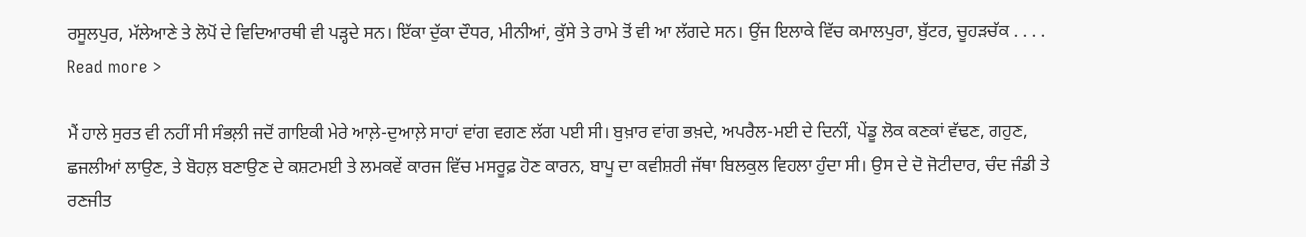ਰਸੂਲਪੁਰ, ਮੱਲੇਆਣੇ ਤੇ ਲੋਪੋਂ ਦੇ ਵਿਦਿਆਰਥੀ ਵੀ ਪੜ੍ਹਦੇ ਸਨ। ਇੱਕਾ ਦੁੱਕਾ ਦੌਧਰ, ਮੀਨੀਆਂ, ਕੁੱਸੇ ਤੇ ਰਾਮੇ ਤੋਂ ਵੀ ਆ ਲੱਗਦੇ ਸਨ। ਉਂਜ ਇਲਾਕੇ ਵਿੱਚ ਕਮਾਲਪੁਰਾ, ਬੁੱਟਰ, ਚੂਹੜਚੱਕ . . . . Read more >

ਮੈਂ ਹਾਲੇ ਸੁਰਤ ਵੀ ਨਹੀਂ ਸੀ ਸੰਭਲ਼ੀ ਜਦੋਂ ਗਾਇਕੀ ਮੇਰੇ ਆਲ਼ੇ-ਦੁਆਲ਼ੇ ਸਾਹਾਂ ਵਾਂਗ ਵਗਣ ਲੱਗ ਪਈ ਸੀ। ਬੁਖ਼ਾਰ ਵਾਂਗ ਭਖ਼ਦੇ, ਅਪਰੈਲ-ਮਈ ਦੇ ਦਿਨੀਂ, ਪੇਂਡੂ ਲੋਕ ਕਣਕਾਂ ਵੱਢਣ, ਗਹੁਣ, ਛਜਲੀਆਂ ਲਾਉਣ, ਤੇ ਬੋਹਲ਼ ਬਣਾਉਣ ਦੇ ਕਸ਼ਟਮਈ ਤੇ ਲਮਕਵੇਂ ਕਾਰਜ ਵਿੱਚ ਮਸਰੂਫ਼ ਹੋਣ ਕਾਰਨ, ਬਾਪੂ ਦਾ ਕਵੀਸ਼ਰੀ ਜੱਥਾ ਬਿਲਕੁਲ ਵਿਹਲਾ ਹੁੰਦਾ ਸੀ। ਉਸ ਦੇ ਦੋ ਜੋਟੀਦਾਰ, ਚੰਦ ਜੰਡੀ ਤੇ ਰਣਜੀਤ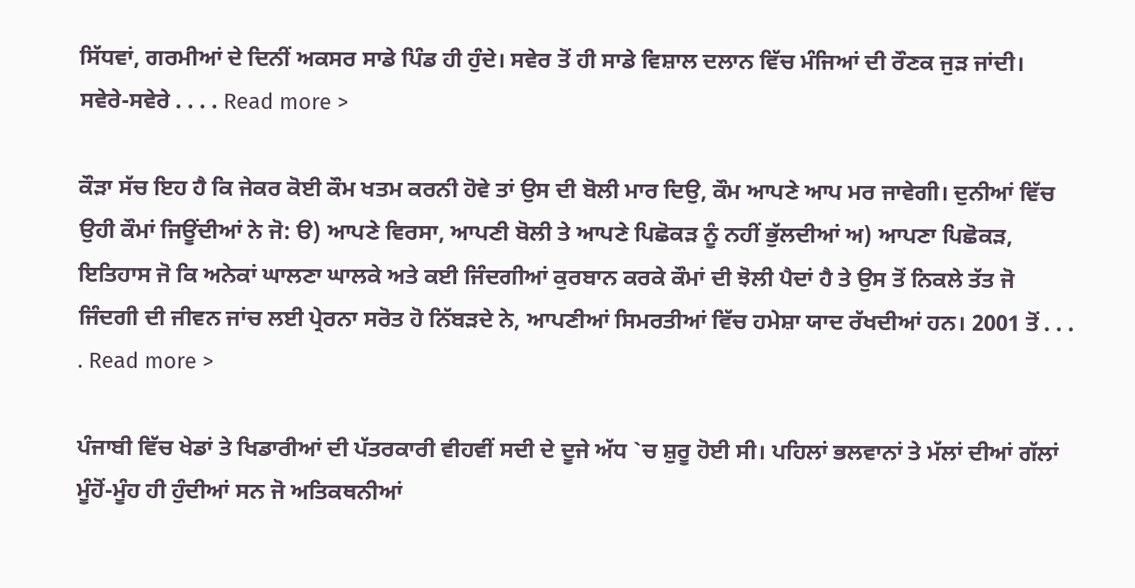ਸਿੱਧਵਾਂ, ਗਰਮੀਆਂ ਦੇ ਦਿਨੀਂ ਅਕਸਰ ਸਾਡੇ ਪਿੰਡ ਹੀ ਹੁੰਦੇ। ਸਵੇਰ ਤੋਂ ਹੀ ਸਾਡੇ ਵਿਸ਼ਾਲ ਦਲਾਨ ਵਿੱਚ ਮੰਜਿਆਂ ਦੀ ਰੌਣਕ ਜੁੜ ਜਾਂਦੀ। ਸਵੇਰੇ-ਸਵੇਰੇ . . . . Read more >

ਕੌੜਾ ਸੱਚ ਇਹ ਹੈ ਕਿ ਜੇਕਰ ਕੋਈ ਕੌਮ ਖਤਮ ਕਰਨੀ ਹੋਵੇ ਤਾਂ ਉਸ ਦੀ ਬੋਲੀ ਮਾਰ ਦਿਉ, ਕੌਮ ਆਪਣੇ ਆਪ ਮਰ ਜਾਵੇਗੀ। ਦੁਨੀਆਂ ਵਿੱਚ ਉਹੀ ਕੌਮਾਂ ਜਿਊਂਦੀਆਂ ਨੇ ਜੋ: ੳ) ਆਪਣੇ ਵਿਰਸਾ, ਆਪਣੀ ਬੋਲੀ ਤੇ ਆਪਣੇ ਪਿਛੋਕੜ ਨੂੰ ਨਹੀਂ ਭੁੱਲਦੀਆਂ ਅ) ਆਪਣਾ ਪਿਛੋਕੜ, ਇਤਿਹਾਸ ਜੋ ਕਿ ਅਨੇਕਾਂ ਘਾਲਣਾ ਘਾਲਕੇ ਅਤੇ ਕਈ ਜਿੰਦਗੀਆਂ ਕੁਰਬਾਨ ਕਰਕੇ ਕੌਮਾਂ ਦੀ ਝੋਲੀ ਪੈਦਾਂ ਹੈ ਤੇ ਉਸ ਤੋਂ ਨਿਕਲੇ ਤੱਤ ਜੋ ਜਿੰਦਗੀ ਦੀ ਜੀਵਨ ਜਾਂਚ ਲਈ ਪ੍ਰੇਰਨਾ ਸਰੋਤ ਹੋ ਨਿੱਬੜਦੇ ਨੇ, ਆਪਣੀਆਂ ਸਿਮਰਤੀਆਂ ਵਿੱਚ ਹਮੇਸ਼ਾ ਯਾਦ ਰੱਖਦੀਆਂ ਹਨ। 2001 ਤੋਂ . . . . Read more >

ਪੰਜਾਬੀ ਵਿੱਚ ਖੇਡਾਂ ਤੇ ਖਿਡਾਰੀਆਂ ਦੀ ਪੱਤਰਕਾਰੀ ਵੀਹਵੀਂ ਸਦੀ ਦੇ ਦੂਜੇ ਅੱਧ `ਚ ਸ਼ੁਰੂ ਹੋਈ ਸੀ। ਪਹਿਲਾਂ ਭਲਵਾਨਾਂ ਤੇ ਮੱਲਾਂ ਦੀਆਂ ਗੱਲਾਂ ਮੂੰਹੋਂ-ਮੂੰਹ ਹੀ ਹੁੰਦੀਆਂ ਸਨ ਜੋ ਅਤਿਕਥਨੀਆਂ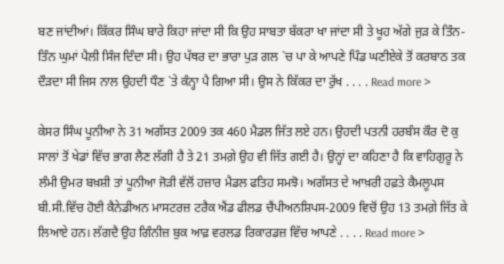ਬਣ ਜਾਂਦੀਆਂ। ਕਿੱਕਰ ਸਿੰਘ ਬਾਰੇ ਕਿਹਾ ਜਾਂਦਾ ਸੀ ਕਿ ਉਹ ਸਾਬਤਾ ਬੱਕਰਾ ਖਾ ਜਾਂਦਾ ਸੀ ਤੇ ਖੂਹ ਅੱਗੇ ਜੁੜ ਕੇ ਤਿੰਨ-ਤਿੰਨ ਘੁਮਾਂ ਪੈਲੀ ਸਿੰਜ ਦਿੰਦਾ ਸੀ। ਉਹ ਪੱਥਰ ਦਾ ਭਾਰਾ ਪੁੜ ਗਲ `ਚ ਪਾ ਕੇ ਆਪਣੇ ਪਿੰਡ ਘਣੀਏਕੇ ਤੋਂ ਕਰਬਾਠ ਤਕ ਦੌੜਦਾ ਸੀ ਜਿਸ ਨਾਲ ਉਹਦੀ ਧੌਣ `ਤੇ ਕੰਨ੍ਹਾ ਪੈ ਗਿਆ ਸੀ। ਉਸ ਨੇ ਕਿੱਕਰ ਦਾ ਰੁੱਖ . . . . Read more >

ਕੇਸਰ ਸਿੰਘ ਪੂਨੀਆ ਨੇ 31 ਅਗੱਸਤ 2009 ਤਕ 460 ਮੈਡਲ ਜਿੱਤ ਲਏ ਹਨ। ਉਹਦੀ ਪਤਨੀ ਹਰਬੰਸ ਕੌਰ ਦੋ ਕੁ ਸਾਲਾਂ ਤੋਂ ਖੇਡਾਂ ਵਿੱਚ ਭਾਗ ਲੈਣ ਲੱਗੀ ਹੈ ਤੇ 21 ਤਮਗ਼ੇ ਉਹ ਵੀ ਜਿੱਤ ਗਈ ਹੈ। ਉਨ੍ਹਾਂ ਦਾ ਕਹਿਣਾ ਹੈ ਕਿ ਵਾਹਿਗੁਰੂ ਨੇ ਲੰਮੀ ਉਮਰ ਬਖ਼ਸ਼ੀ ਤਾਂ ਪੂਨੀਆ ਜੋੜੀ ਵੱਲੋਂ ਹਜ਼ਾਰ ਮੈਡਲ ਫਤਿਹ ਸਮਝੋ। ਅਗੱਸਤ ਦੇ ਆਖ਼ਰੀ ਹਫ਼ਤੇ ਕੈਮਲੂਪਸ ਬੀ.ਸੀ.ਵਿੱਚ ਹੋਈ ਕੈਨੇਡੀਅਨ ਮਾਸਟਰਜ਼ ਟਰੈਕ ਐਂਡ ਫੀਲਡ ਚੈਂਪੀਅਨਸ਼ਿਪਸ-2009 ਵਿਚੋਂ ਉਹ 13 ਤਮਗ਼ੇ ਜਿੱਤ ਕੇ ਲਿਆਏ ਹਨ। ਲੱਗਦੈ ਉਹ ਗਿੰਨੀਜ਼ ਬੁਕ ਆਫ਼ ਵਰਲਡ ਰਿਕਾਰਡਜ਼ ਵਿੱਚ ਆਪਣੇ . . . . Read more >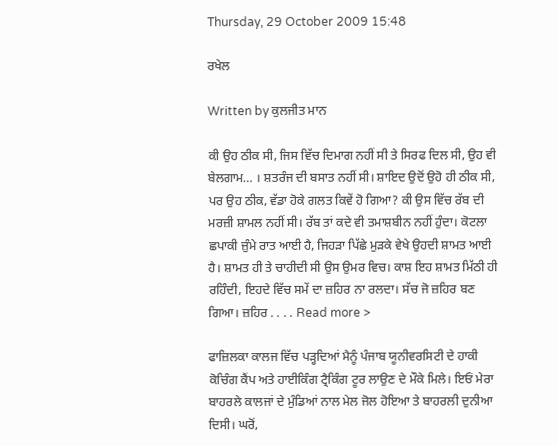Thursday, 29 October 2009 15:48

ਰਖੇਲ

Written by ਕੁਲਜੀਤ ਮਾਨ

ਕੀ ਉਹ ਠੀਕ ਸੀ, ਜਿਸ ਵਿੱਚ ਦਿਮਾਗ ਨਹੀਂ ਸੀ ਤੇ ਸਿਰਫ ਦਿਲ ਸੀ, ਉਹ ਵੀ ਬੇਲਗਾਮ… । ਸ਼ਤਰੰਜ ਦੀ ਬਸਾਤ ਨਹੀਂ ਸੀ। ਸ਼ਾਇਦ ਉਦੋਂ ਉਹੋ ਹੀ ਠੀਕ ਸੀ, ਪਰ ਉਹ ਠੀਕ, ਵੱਡਾ ਹੋਕੇ ਗਲਤ ਕਿਵੇਂ ਹੋ ਗਿਆ? ਕੀ ਉਸ ਵਿੱਚ ਰੱਬ ਦੀ ਮਰਜ਼ੀ ਸ਼ਾਮਲ ਨਹੀਂ ਸੀ। ਰੱਬ ਤਾਂ ਕਦੇ ਵੀ ਤਮਾਸ਼ਬੀਨ ਨਹੀਂ ਹੁੰਦਾ। ਕੋਟਲਾ ਛਪਾਕੀ ਜ਼ੁੰਮੇ ਰਾਤ ਆਈ ਹੈ, ਜਿਹੜਾ ਪਿੱਛੇ ਮੁੜਕੇ ਵੇਖੇ ਉਹਦੀ ਸ਼ਾਮਤ ਆਈ ਹੈ। ਸ਼ਾਮਤ ਹੀ ਤੇ ਚਾਹੀਦੀ ਸੀ ਉਸ ਉਮਰ ਵਿਚ। ਕਾਸ਼ ਇਹ ਸ਼ਾਮਤ ਮਿੱਠੀ ਹੀ ਰਹਿੰਦੀ, ਇਹਦੇ ਵਿੱਚ ਸਮੇਂ ਦਾ ਜ਼ਹਿਰ ਨਾ ਰਲਦਾ। ਸੱਚ ਜੋ ਜ਼ਹਿਰ ਬਣ ਗਿਆ। ਜ਼ਹਿਰ . . . . Read more >

ਫਾਜ਼ਿਲਕਾ ਕਾਲਜ ਵਿੱਚ ਪੜ੍ਹਦਿਆਂ ਮੈਨੂੰ ਪੰਜਾਬ ਯੂਨੀਵਰਸਿਟੀ ਦੇ ਹਾਕੀ ਕੋਚਿੰਗ ਕੈਂਪ ਅਤੇ ਹਾਈਕਿੰਗ ਟ੍ਰੈਕਿੰਗ ਟੂਰ ਲਾਉਣ ਦੇ ਮੌਕੇ ਮਿਲੇ। ਇਓਂ ਮੇਰਾ ਬਾਹਰਲੇ ਕਾਲਜਾਂ ਦੇ ਮੁੰਡਿਆਂ ਨਾਲ ਮੇਲ ਜੋਲ ਹੋਇਆ ਤੇ ਬਾਹਰਲੀ ਦੁਨੀਆ ਦਿਸੀ। ਘਰੋਂ,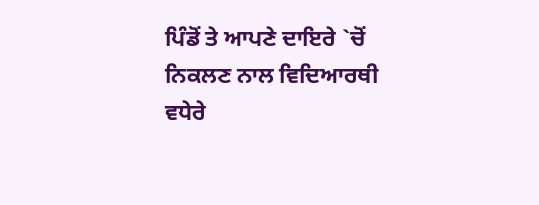ਪਿੰਡੋਂ ਤੇ ਆਪਣੇ ਦਾਇਰੇ `ਚੋਂ ਨਿਕਲਣ ਨਾਲ ਵਿਦਿਆਰਥੀ ਵਧੇਰੇ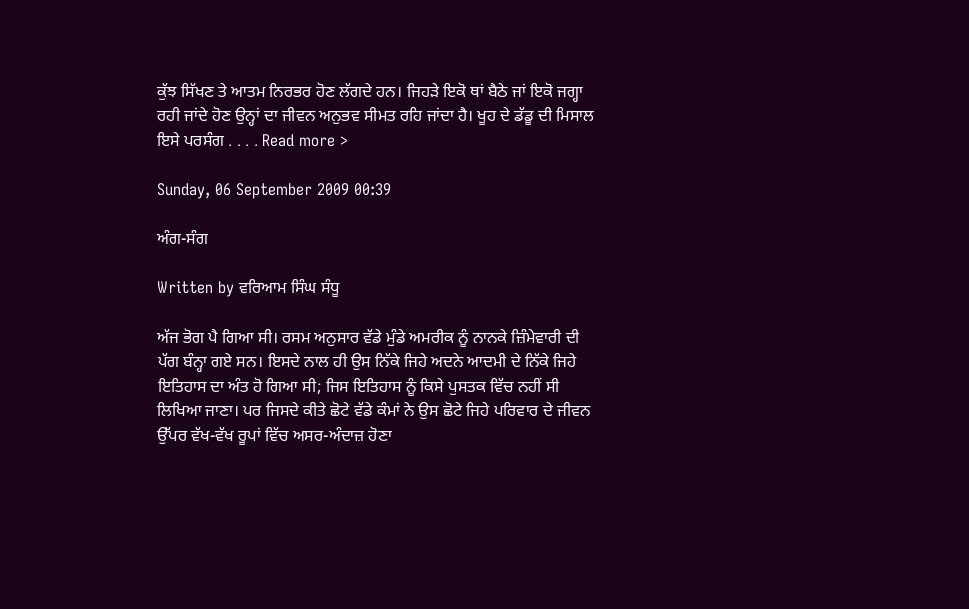ਕੁੱਝ ਸਿੱਖਣ ਤੇ ਆਤਮ ਨਿਰਭਰ ਹੋਣ ਲੱਗਦੇ ਹਨ। ਜਿਹੜੇ ਇਕੋ ਥਾਂ ਬੈਠੇ ਜਾਂ ਇਕੋ ਜਗ੍ਹਾ ਰਹੀ ਜਾਂਦੇ ਹੋਣ ਉਨ੍ਹਾਂ ਦਾ ਜੀਵਨ ਅਨੁਭਵ ਸੀਮਤ ਰਹਿ ਜਾਂਦਾ ਹੈ। ਖੂਹ ਦੇ ਡੱਡੂ ਦੀ ਮਿਸਾਲ ਇਸੇ ਪਰਸੰਗ . . . . Read more >

Sunday, 06 September 2009 00:39

ਅੰਗ-ਸੰਗ

Written by ਵਰਿਆਮ ਸਿੰਘ ਸੰਧੂ

ਅੱਜ ਭੋਗ ਪੈ ਗਿਆ ਸੀ। ਰਸਮ ਅਨੁਸਾਰ ਵੱਡੇ ਮੁੰਡੇ ਅਮਰੀਕ ਨੂੰ ਨਾਨਕੇ ਜ਼ਿੰਮੇਵਾਰੀ ਦੀ ਪੱਗ ਬੰਨ੍ਹਾ ਗਏ ਸਨ। ਇਸਦੇ ਨਾਲ ਹੀ ਉਸ ਨਿੱਕੇ ਜਿਹੇ ਅਦਨੇ ਆਦਮੀ ਦੇ ਨਿੱਕੇ ਜਿਹੇ ਇਤਿਹਾਸ ਦਾ ਅੰਤ ਹੋ ਗਿਆ ਸੀ; ਜਿਸ ਇਤਿਹਾਸ ਨੂੰ ਕਿਸੇ ਪੁਸਤਕ ਵਿੱਚ ਨਹੀਂ ਸੀ ਲਿਖਿਆ ਜਾਣਾ। ਪਰ ਜਿਸਦੇ ਕੀਤੇ ਛੋਟੇ ਵੱਡੇ ਕੰਮਾਂ ਨੇ ਉਸ ਛੋਟੇ ਜਿਹੇ ਪਰਿਵਾਰ ਦੇ ਜੀਵਨ ਉੱਪਰ ਵੱਖ-ਵੱਖ ਰੂਪਾਂ ਵਿੱਚ ਅਸਰ-ਅੰਦਾਜ਼ ਹੋਣਾ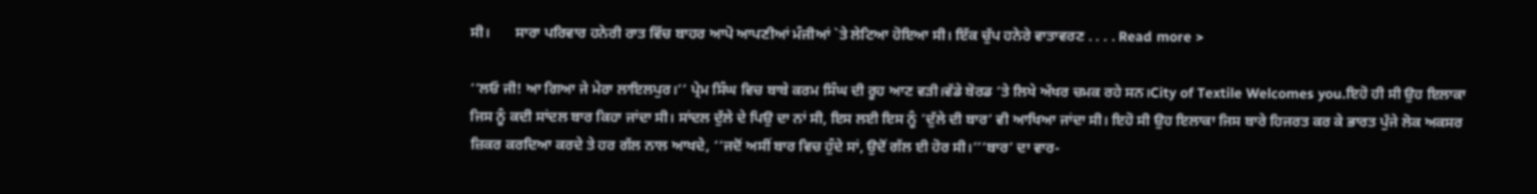ਸੀ।       ਸਾਰਾ ਪਰਿਵਾਰ ਹਨੇਰੀ ਰਾਤ ਵਿੱਚ ਬਾਹਰ ਆਪੋ ਆਪਣੀਆਂ ਮੰਜੀਆਂ `ਤੇ ਲੇਟਿਆ ਹੋਇਆ ਸੀ। ਇੱਕ ਚੁੱਪ ਹਨੇਰੇ ਵਾਤਾਵਰਣ . . . . Read more >

‘‘ਲਓ ਜੀ! ਆ ਗਿਆ ਜੇ ਮੇਰਾ ਲਾਇਲਪੁਰ।’’ ਪ੍ਰੇਮ ਸਿੰਘ ਵਿਚ ਬਾਬੇ ਕਰਮ ਸਿੰਘ ਦੀ ਰੂਹ ਆਣ ਵੜੀ।ਵੱਡੇ ਬੋਰਡ ‘ਤੇ ਲਿਖੇ ਅੱਖਰ ਚਮਕ ਰਹੇ ਸਨ।City of Textile Welcomes you.ਇਹੋ ਹੀ ਸੀ ਉਹ ਇਲਾਕਾ ਜਿਸ ਨੂੰ ਕਦੀ ਸਾਂਦਲ ਬਾਰ ਕਿਹਾ ਜਾਂਦਾ ਸੀ। ਸਾਂਦਲ ਦੁੱਲੇ ਦੇ ਪਿਉ ਦਾ ਨਾਂ ਸੀ, ਇਸ ਲਈ ਇਸ ਨੂੰ ‘ਦੁੱਲੇ ਦੀ ਬਾਰ’ ਵੀ ਆਖਿਆ ਜਾਂਦਾ ਸੀ। ਇਹੋ ਸੀ ਉਹ ਇਲਾਕਾ ਜਿਸ ਬਾਰੇ ਹਿਜਰਤ ਕਰ ਕੇ ਭਾਰਤ ਪੁੱਜੇ ਲੋਕ ਅਕਸਰ ਜ਼ਿਕਰ ਕਰਦਿਆ ਕਰਦੇ ਤੇ ਹਰ ਗੱਲ ਨਾਲ ਆਖਦੇ, ‘‘ਜਦੋਂ ਅਸੀਂ ਬਾਰ ਵਿਚ ਹੁੰਦੇ ਸਾਂ, ਉਦੋਂ ਗੱਲ ਈ ਹੋਰ ਸੀ।’’‘ਬਾਰ’ ਦਾ ਵਾਰ-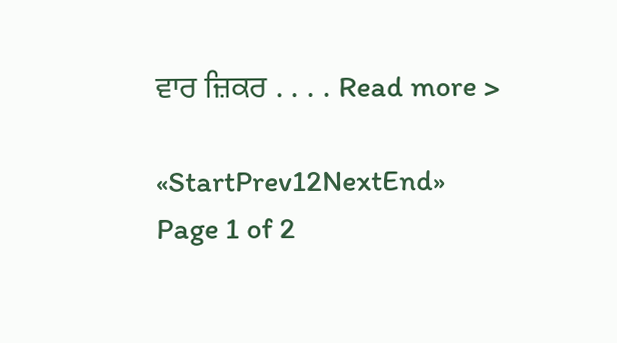ਵਾਰ ਜ਼ਿਕਰ . . . . Read more >

«StartPrev12NextEnd»
Page 1 of 2